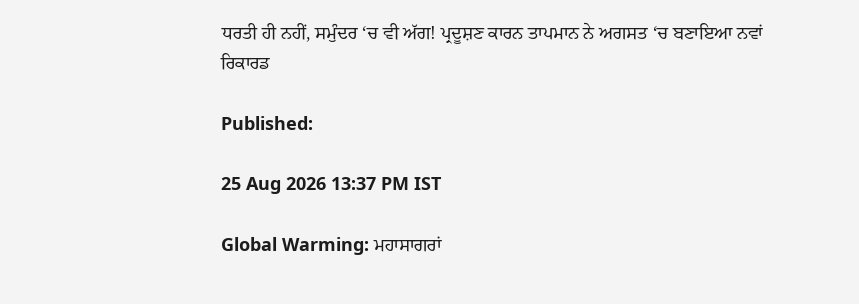ਧਰਤੀ ਹੀ ਨਹੀਂ, ਸਮੁੰਦਰ ‘ਚ ਵੀ ਅੱਗ! ਪ੍ਰਦੂਸ਼ਣ ਕਾਰਨ ਤਾਪਮਾਨ ਨੇ ਅਗਸਤ ‘ਚ ਬਣਾਇਆ ਨਵਾਂ ਰਿਕਾਰਡ

Published:

25 Aug 2026 13:37 PM IST

Global Warming: ਮਹਾਸਾਗਰਾਂ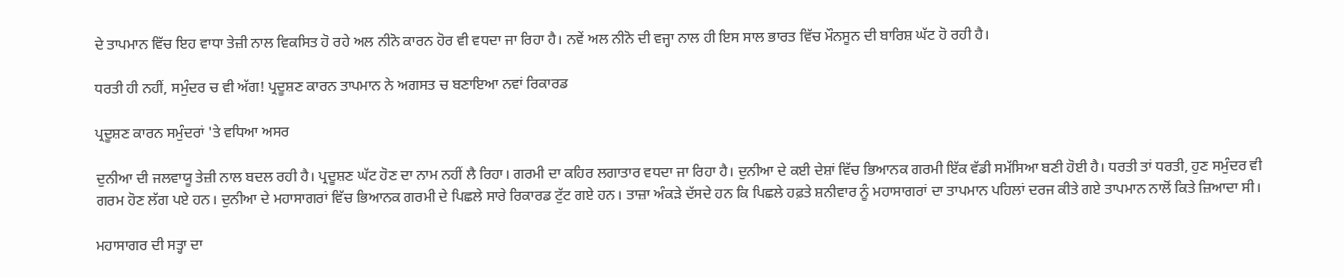ਦੇ ਤਾਪਮਾਨ ਵਿੱਚ ਇਹ ਵਾਧਾ ਤੇਜ਼ੀ ਨਾਲ ਵਿਕਸਿਤ ਹੋ ਰਹੇ ਅਲ ਨੀਨੋ ਕਾਰਨ ਹੋਰ ਵੀ ਵਧਦਾ ਜਾ ਰਿਹਾ ਹੈ। ਨਵੇਂ ਅਲ ਨੀਨੋ ਦੀ ਵਜ੍ਹਾ ਨਾਲ ਹੀ ਇਸ ਸਾਲ ਭਾਰਤ ਵਿੱਚ ਮੌਨਸੂਨ ਦੀ ਬਾਰਿਸ਼ ਘੱਟ ਹੋ ਰਹੀ ਹੈ।

ਧਰਤੀ ਹੀ ਨਹੀਂ, ਸਮੁੰਦਰ ਚ ਵੀ ਅੱਗ! ਪ੍ਰਦੂਸ਼ਣ ਕਾਰਨ ਤਾਪਮਾਨ ਨੇ ਅਗਸਤ ਚ ਬਣਾਇਆ ਨਵਾਂ ਰਿਕਾਰਡ

ਪ੍ਰਦੂਸ਼ਣ ਕਾਰਨ ਸਮੁੰਦਰਾਂ 'ਤੇ ਵਧਿਆ ਅਸਰ

ਦੁਨੀਆ ਦੀ ਜਲਵਾਯੂ ਤੇਜ਼ੀ ਨਾਲ ਬਦਲ ਰਹੀ ਹੈ। ਪ੍ਰਦੂਸ਼ਣ ਘੱਟ ਹੋਣ ਦਾ ਨਾਮ ਨਹੀਂ ਲੈ ਰਿਹਾ। ਗਰਮੀ ਦਾ ਕਹਿਰ ਲਗਾਤਾਰ ਵਧਦਾ ਜਾ ਰਿਹਾ ਹੈ। ਦੁਨੀਆ ਦੇ ਕਈ ਦੇਸ਼ਾਂ ਵਿੱਚ ਭਿਆਨਕ ਗਰਮੀ ਇੱਕ ਵੱਡੀ ਸਮੱਸਿਆ ਬਣੀ ਹੋਈ ਹੈ। ਧਰਤੀ ਤਾਂ ਧਰਤੀ, ਹੁਣ ਸਮੁੰਦਰ ਵੀ ਗਰਮ ਹੋਣ ਲੱਗ ਪਏ ਹਨ। ਦੁਨੀਆ ਦੇ ਮਹਾਸਾਗਰਾਂ ਵਿੱਚ ਭਿਆਨਕ ਗਰਮੀ ਦੇ ਪਿਛਲੇ ਸਾਰੇ ਰਿਕਾਰਡ ਟੁੱਟ ਗਏ ਹਨ। ਤਾਜ਼ਾ ਅੰਕੜੇ ਦੱਸਦੇ ਹਨ ਕਿ ਪਿਛਲੇ ਹਫ਼ਤੇ ਸ਼ਨੀਵਾਰ ਨੂੰ ਮਹਾਸਾਗਰਾਂ ਦਾ ਤਾਪਮਾਨ ਪਹਿਲਾਂ ਦਰਜ ਕੀਤੇ ਗਏ ਤਾਪਮਾਨ ਨਾਲੋਂ ਕਿਤੇ ਜ਼ਿਆਦਾ ਸੀ।

ਮਹਾਸਾਗਰ ਦੀ ਸਤ੍ਹਾ ਦਾ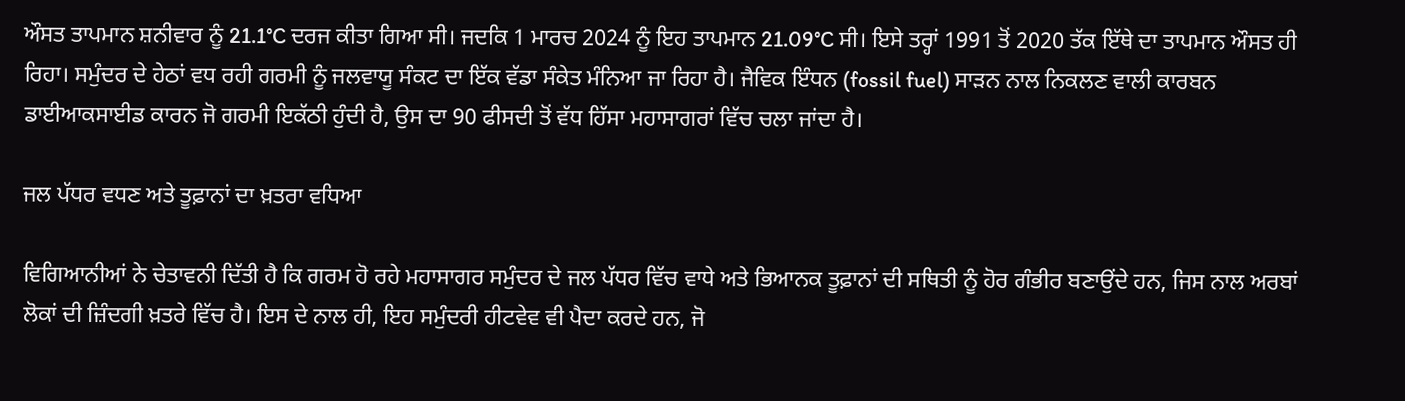ਔਸਤ ਤਾਪਮਾਨ ਸ਼ਨੀਵਾਰ ਨੂੰ 21.1°C ਦਰਜ ਕੀਤਾ ਗਿਆ ਸੀ। ਜਦਕਿ 1 ਮਾਰਚ 2024 ਨੂੰ ਇਹ ਤਾਪਮਾਨ 21.09°C ਸੀ। ਇਸੇ ਤਰ੍ਹਾਂ 1991 ਤੋਂ 2020 ਤੱਕ ਇੱਥੇ ਦਾ ਤਾਪਮਾਨ ਔਸਤ ਹੀ ਰਿਹਾ। ਸਮੁੰਦਰ ਦੇ ਹੇਠਾਂ ਵਧ ਰਹੀ ਗਰਮੀ ਨੂੰ ਜਲਵਾਯੂ ਸੰਕਟ ਦਾ ਇੱਕ ਵੱਡਾ ਸੰਕੇਤ ਮੰਨਿਆ ਜਾ ਰਿਹਾ ਹੈ। ਜੈਵਿਕ ਇੰਧਨ (fossil fuel) ਸਾੜਨ ਨਾਲ ਨਿਕਲਣ ਵਾਲੀ ਕਾਰਬਨ ਡਾਈਆਕਸਾਈਡ ਕਾਰਨ ਜੋ ਗਰਮੀ ਇਕੱਠੀ ਹੁੰਦੀ ਹੈ, ਉਸ ਦਾ 90 ਫੀਸਦੀ ਤੋਂ ਵੱਧ ਹਿੱਸਾ ਮਹਾਸਾਗਰਾਂ ਵਿੱਚ ਚਲਾ ਜਾਂਦਾ ਹੈ।

ਜਲ ਪੱਧਰ ਵਧਣ ਅਤੇ ਤੂਫ਼ਾਨਾਂ ਦਾ ਖ਼ਤਰਾ ਵਧਿਆ

ਵਿਗਿਆਨੀਆਂ ਨੇ ਚੇਤਾਵਨੀ ਦਿੱਤੀ ਹੈ ਕਿ ਗਰਮ ਹੋ ਰਹੇ ਮਹਾਸਾਗਰ ਸਮੁੰਦਰ ਦੇ ਜਲ ਪੱਧਰ ਵਿੱਚ ਵਾਧੇ ਅਤੇ ਭਿਆਨਕ ਤੂਫ਼ਾਨਾਂ ਦੀ ਸਥਿਤੀ ਨੂੰ ਹੋਰ ਗੰਭੀਰ ਬਣਾਉਂਦੇ ਹਨ, ਜਿਸ ਨਾਲ ਅਰਬਾਂ ਲੋਕਾਂ ਦੀ ਜ਼ਿੰਦਗੀ ਖ਼ਤਰੇ ਵਿੱਚ ਹੈ। ਇਸ ਦੇ ਨਾਲ ਹੀ, ਇਹ ਸਮੁੰਦਰੀ ਹੀਟਵੇਵ ਵੀ ਪੈਦਾ ਕਰਦੇ ਹਨ, ਜੋ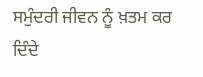ਸਮੁੰਦਰੀ ਜੀਵਨ ਨੂੰ ਖ਼ਤਮ ਕਰ ਦਿੰਦੇ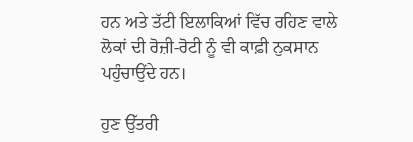ਹਨ ਅਤੇ ਤੱਟੀ ਇਲਾਕਿਆਂ ਵਿੱਚ ਰਹਿਣ ਵਾਲੇ ਲੋਕਾਂ ਦੀ ਰੋਜ਼ੀ-ਰੋਟੀ ਨੂੰ ਵੀ ਕਾਫ਼ੀ ਨੁਕਸਾਨ ਪਹੁੰਚਾਉਂਦੇ ਹਨ।

ਹੁਣ ਉੱਤਰੀ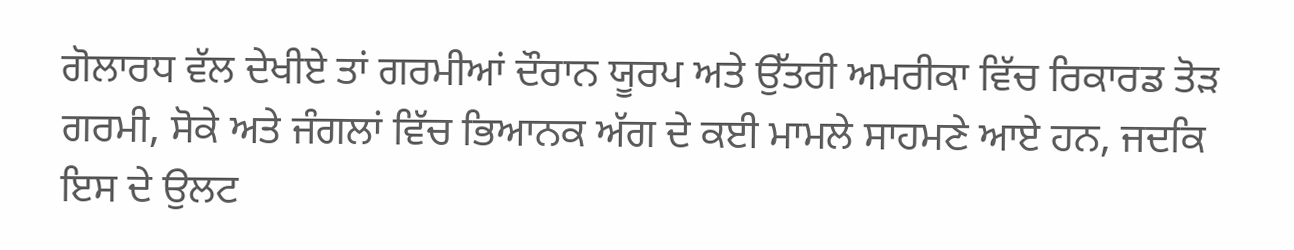ਗੋਲਾਰਧ ਵੱਲ ਦੇਖੀਏ ਤਾਂ ਗਰਮੀਆਂ ਦੌਰਾਨ ਯੂਰਪ ਅਤੇ ਉੱਤਰੀ ਅਮਰੀਕਾ ਵਿੱਚ ਰਿਕਾਰਡ ਤੋੜ ਗਰਮੀ, ਸੋਕੇ ਅਤੇ ਜੰਗਲਾਂ ਵਿੱਚ ਭਿਆਨਕ ਅੱਗ ਦੇ ਕਈ ਮਾਮਲੇ ਸਾਹਮਣੇ ਆਏ ਹਨ, ਜਦਕਿ ਇਸ ਦੇ ਉਲਟ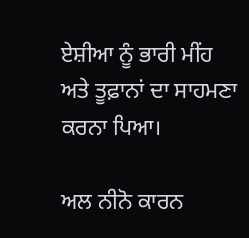ਏਸ਼ੀਆ ਨੂੰ ਭਾਰੀ ਮੀਂਹ ਅਤੇ ਤੂਫ਼ਾਨਾਂ ਦਾ ਸਾਹਮਣਾ ਕਰਨਾ ਪਿਆ।

ਅਲ ਨੀਨੋ ਕਾਰਨ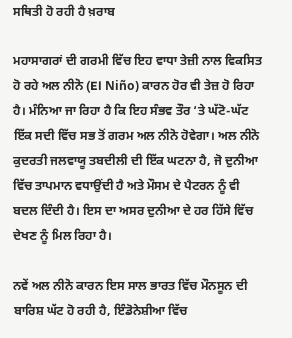ਸਥਿਤੀ ਹੋ ਰਹੀ ਹੈ ਖ਼ਰਾਬ

ਮਹਾਸਾਗਰਾਂ ਦੀ ਗਰਮੀ ਵਿੱਚ ਇਹ ਵਾਧਾ ਤੇਜ਼ੀ ਨਾਲ ਵਿਕਸਿਤ ਹੋ ਰਹੇ ਅਲ ਨੀਨੋ (El Niño) ਕਾਰਨ ਹੋਰ ਵੀ ਤੇਜ਼ ਹੋ ਰਿਹਾ ਹੈ। ਮੰਨਿਆ ਜਾ ਰਿਹਾ ਹੈ ਕਿ ਇਹ ਸੰਭਵ ਤੌਰ ‘ਤੇ ਘੱਟੋ-ਘੱਟ ਇੱਕ ਸਦੀ ਵਿੱਚ ਸਭ ਤੋਂ ਗਰਮ ਅਲ ਨੀਨੋ ਹੋਵੇਗਾ। ਅਲ ਨੀਨੋ ਕੁਦਰਤੀ ਜਲਵਾਯੂ ਤਬਦੀਲੀ ਦੀ ਇੱਕ ਘਟਨਾ ਹੈ, ਜੋ ਦੁਨੀਆ ਵਿੱਚ ਤਾਪਮਾਨ ਵਧਾਉਂਦੀ ਹੈ ਅਤੇ ਮੌਸਮ ਦੇ ਪੈਟਰਨ ਨੂੰ ਵੀ ਬਦਲ ਦਿੰਦੀ ਹੈ। ਇਸ ਦਾ ਅਸਰ ਦੁਨੀਆ ਦੇ ਹਰ ਹਿੱਸੇ ਵਿੱਚ ਦੇਖਣ ਨੂੰ ਮਿਲ ਰਿਹਾ ਹੈ।

ਨਵੇਂ ਅਲ ਨੀਨੋ ਕਾਰਨ ਇਸ ਸਾਲ ਭਾਰਤ ਵਿੱਚ ਮੌਨਸੂਨ ਦੀ ਬਾਰਿਸ਼ ਘੱਟ ਹੋ ਰਹੀ ਹੈ, ਇੰਡੋਨੇਸ਼ੀਆ ਵਿੱਚ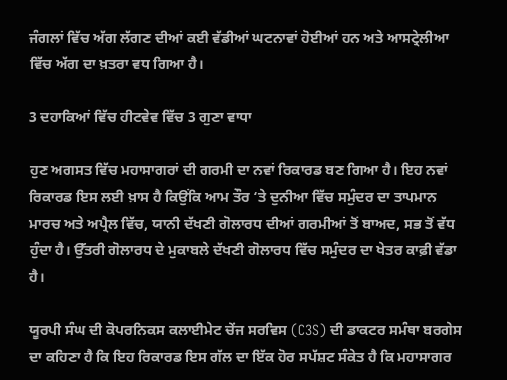ਜੰਗਲਾਂ ਵਿੱਚ ਅੱਗ ਲੱਗਣ ਦੀਆਂ ਕਈ ਵੱਡੀਆਂ ਘਟਨਾਵਾਂ ਹੋਈਆਂ ਹਨ ਅਤੇ ਆਸਟ੍ਰੇਲੀਆ ਵਿੱਚ ਅੱਗ ਦਾ ਖ਼ਤਰਾ ਵਧ ਗਿਆ ਹੈ।

3 ਦਹਾਕਿਆਂ ਵਿੱਚ ਹੀਟਵੇਵ ਵਿੱਚ 3 ਗੁਣਾ ਵਾਧਾ

ਹੁਣ ਅਗਸਤ ਵਿੱਚ ਮਹਾਸਾਗਰਾਂ ਦੀ ਗਰਮੀ ਦਾ ਨਵਾਂ ਰਿਕਾਰਡ ਬਣ ਗਿਆ ਹੈ। ਇਹ ਨਵਾਂ ਰਿਕਾਰਡ ਇਸ ਲਈ ਖ਼ਾਸ ਹੈ ਕਿਉਂਕਿ ਆਮ ਤੌਰ ‘ਤੇ ਦੁਨੀਆ ਵਿੱਚ ਸਮੁੰਦਰ ਦਾ ਤਾਪਮਾਨ ਮਾਰਚ ਅਤੇ ਅਪ੍ਰੈਲ ਵਿੱਚ, ਯਾਨੀ ਦੱਖਣੀ ਗੋਲਾਰਧ ਦੀਆਂ ਗਰਮੀਆਂ ਤੋਂ ਬਾਅਦ, ਸਭ ਤੋਂ ਵੱਧ ਹੁੰਦਾ ਹੈ। ਉੱਤਰੀ ਗੋਲਾਰਧ ਦੇ ਮੁਕਾਬਲੇ ਦੱਖਣੀ ਗੋਲਾਰਧ ਵਿੱਚ ਸਮੁੰਦਰ ਦਾ ਖੇਤਰ ਕਾਫ਼ੀ ਵੱਡਾ ਹੈ।

ਯੂਰਪੀ ਸੰਘ ਦੀ ਕੋਪਰਨਿਕਸ ਕਲਾਈਮੇਟ ਚੇਂਜ ਸਰਵਿਸ (C3S) ਦੀ ਡਾਕਟਰ ਸਮੰਥਾ ਬਰਗੇਸ ਦਾ ਕਹਿਣਾ ਹੈ ਕਿ ਇਹ ਰਿਕਾਰਡ ਇਸ ਗੱਲ ਦਾ ਇੱਕ ਹੋਰ ਸਪੱਸ਼ਟ ਸੰਕੇਤ ਹੈ ਕਿ ਮਹਾਸਾਗਰ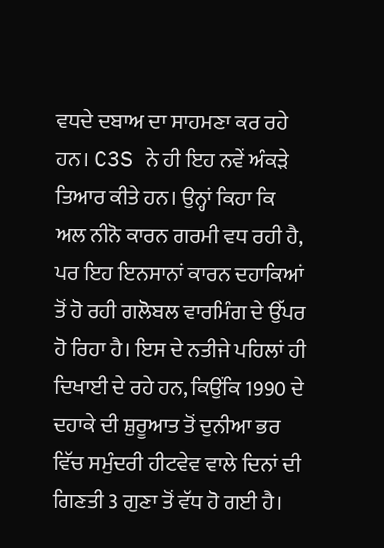ਵਧਦੇ ਦਬਾਅ ਦਾ ਸਾਹਮਣਾ ਕਰ ਰਹੇ ਹਨ। C3S ਨੇ ਹੀ ਇਹ ਨਵੇਂ ਅੰਕੜੇ ਤਿਆਰ ਕੀਤੇ ਹਨ। ਉਨ੍ਹਾਂ ਕਿਹਾ ਕਿ ਅਲ ਨੀਨੋ ਕਾਰਨ ਗਰਮੀ ਵਧ ਰਹੀ ਹੈ, ਪਰ ਇਹ ਇਨਸਾਨਾਂ ਕਾਰਨ ਦਹਾਕਿਆਂ ਤੋਂ ਹੋ ਰਹੀ ਗਲੋਬਲ ਵਾਰਮਿੰਗ ਦੇ ਉੱਪਰ ਹੋ ਰਿਹਾ ਹੈ। ਇਸ ਦੇ ਨਤੀਜੇ ਪਹਿਲਾਂ ਹੀ ਦਿਖਾਈ ਦੇ ਰਹੇ ਹਨ, ਕਿਉਂਕਿ 1990 ਦੇ ਦਹਾਕੇ ਦੀ ਸ਼ੁਰੂਆਤ ਤੋਂ ਦੁਨੀਆ ਭਰ ਵਿੱਚ ਸਮੁੰਦਰੀ ਹੀਟਵੇਵ ਵਾਲੇ ਦਿਨਾਂ ਦੀ ਗਿਣਤੀ 3 ਗੁਣਾ ਤੋਂ ਵੱਧ ਹੋ ਗਈ ਹੈ।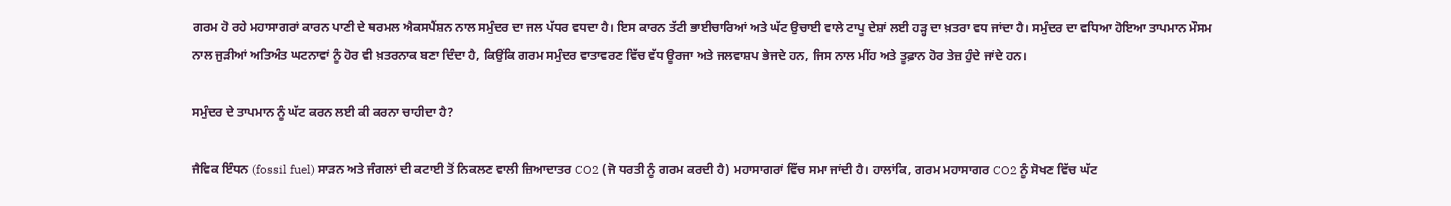ਗਰਮ ਹੋ ਰਹੇ ਮਹਾਸਾਗਰਾਂ ਕਾਰਨ ਪਾਣੀ ਦੇ ਥਰਮਲ ਐਕਸਪੈਂਸ਼ਨ ਨਾਲ ਸਮੁੰਦਰ ਦਾ ਜਲ ਪੱਧਰ ਵਧਦਾ ਹੈ। ਇਸ ਕਾਰਨ ਤੱਟੀ ਭਾਈਚਾਰਿਆਂ ਅਤੇ ਘੱਟ ਉਚਾਈ ਵਾਲੇ ਟਾਪੂ ਦੇਸ਼ਾਂ ਲਈ ਹੜ੍ਹ ਦਾ ਖ਼ਤਰਾ ਵਧ ਜਾਂਦਾ ਹੈ। ਸਮੁੰਦਰ ਦਾ ਵਧਿਆ ਹੋਇਆ ਤਾਪਮਾਨ ਮੌਸਮ ਨਾਲ ਜੁੜੀਆਂ ਅਤਿਅੰਤ ਘਟਨਾਵਾਂ ਨੂੰ ਹੋਰ ਵੀ ਖ਼ਤਰਨਾਕ ਬਣਾ ਦਿੰਦਾ ਹੈ, ਕਿਉਂਕਿ ਗਰਮ ਸਮੁੰਦਰ ਵਾਤਾਵਰਣ ਵਿੱਚ ਵੱਧ ਊਰਜਾ ਅਤੇ ਜਲਵਾਸ਼ਪ ਭੇਜਦੇ ਹਨ, ਜਿਸ ਨਾਲ ਮੀਂਹ ਅਤੇ ਤੂਫ਼ਾਨ ਹੋਰ ਤੇਜ਼ ਹੁੰਦੇ ਜਾਂਦੇ ਹਨ।

ਸਮੁੰਦਰ ਦੇ ਤਾਪਮਾਨ ਨੂੰ ਘੱਟ ਕਰਨ ਲਈ ਕੀ ਕਰਨਾ ਚਾਹੀਦਾ ਹੈ?

ਜੈਵਿਕ ਇੰਧਨ (fossil fuel) ਸਾੜਨ ਅਤੇ ਜੰਗਲਾਂ ਦੀ ਕਟਾਈ ਤੋਂ ਨਿਕਲਣ ਵਾਲੀ ਜ਼ਿਆਦਾਤਰ CO2 (ਜੋ ਧਰਤੀ ਨੂੰ ਗਰਮ ਕਰਦੀ ਹੈ) ਮਹਾਸਾਗਰਾਂ ਵਿੱਚ ਸਮਾ ਜਾਂਦੀ ਹੈ। ਹਾਲਾਂਕਿ, ਗਰਮ ਮਹਾਸਾਗਰ CO2 ਨੂੰ ਸੋਖਣ ਵਿੱਚ ਘੱਟ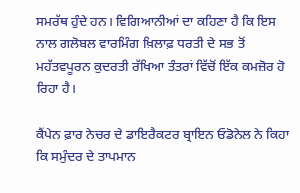ਸਮਰੱਥ ਹੁੰਦੇ ਹਨ। ਵਿਗਿਆਨੀਆਂ ਦਾ ਕਹਿਣਾ ਹੈ ਕਿ ਇਸ ਨਾਲ ਗਲੋਬਲ ਵਾਰਮਿੰਗ ਖ਼ਿਲਾਫ਼ ਧਰਤੀ ਦੇ ਸਭ ਤੋਂ ਮਹੱਤਵਪੂਰਨ ਕੁਦਰਤੀ ਰੱਖਿਆ ਤੰਤਰਾਂ ਵਿੱਚੋਂ ਇੱਕ ਕਮਜ਼ੋਰ ਹੋ ਰਿਹਾ ਹੈ।

ਕੈਂਪੇਨ ਫ਼ਾਰ ਨੇਚਰ ਦੇ ਡਾਇਰੈਕਟਰ ਬ੍ਰਾਇਨ ਓਡੋਨੇਲ ਨੇ ਕਿਹਾ ਕਿ ਸਮੁੰਦਰ ਦੇ ਤਾਪਮਾਨ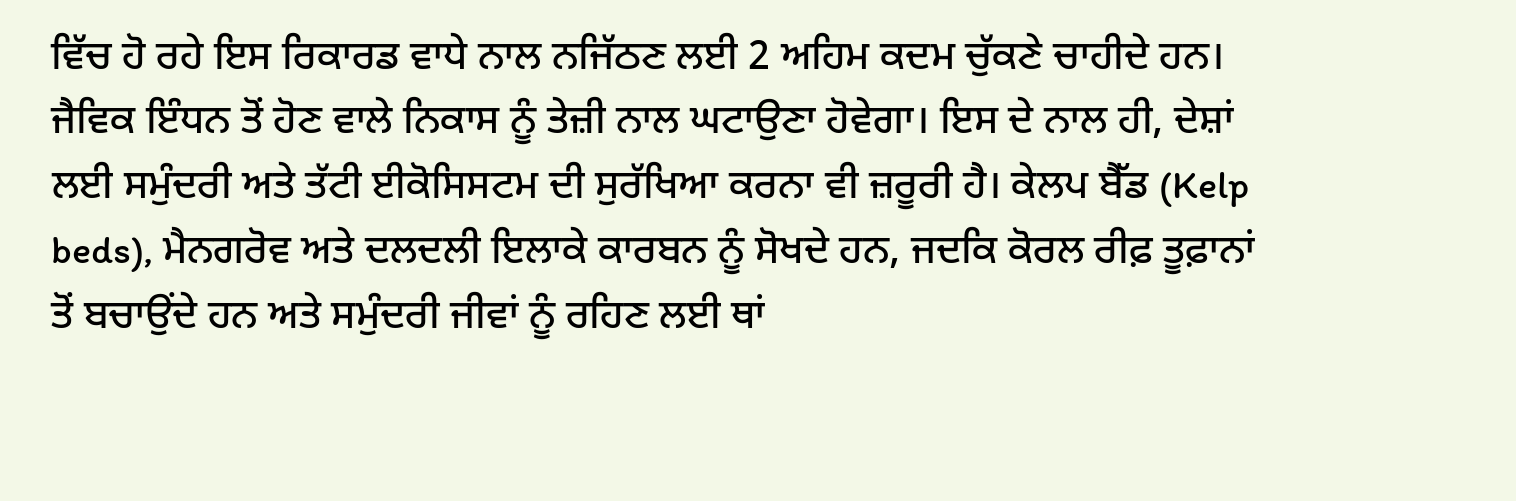ਵਿੱਚ ਹੋ ਰਹੇ ਇਸ ਰਿਕਾਰਡ ਵਾਧੇ ਨਾਲ ਨਜਿੱਠਣ ਲਈ 2 ਅਹਿਮ ਕਦਮ ਚੁੱਕਣੇ ਚਾਹੀਦੇ ਹਨ। ਜੈਵਿਕ ਇੰਧਨ ਤੋਂ ਹੋਣ ਵਾਲੇ ਨਿਕਾਸ ਨੂੰ ਤੇਜ਼ੀ ਨਾਲ ਘਟਾਉਣਾ ਹੋਵੇਗਾ। ਇਸ ਦੇ ਨਾਲ ਹੀ, ਦੇਸ਼ਾਂ ਲਈ ਸਮੁੰਦਰੀ ਅਤੇ ਤੱਟੀ ਈਕੋਸਿਸਟਮ ਦੀ ਸੁਰੱਖਿਆ ਕਰਨਾ ਵੀ ਜ਼ਰੂਰੀ ਹੈ। ਕੇਲਪ ਬੈੱਡ (Kelp beds), ਮੈਨਗਰੋਵ ਅਤੇ ਦਲਦਲੀ ਇਲਾਕੇ ਕਾਰਬਨ ਨੂੰ ਸੋਖਦੇ ਹਨ, ਜਦਕਿ ਕੋਰਲ ਰੀਫ਼ ਤੂਫ਼ਾਨਾਂ ਤੋਂ ਬਚਾਉਂਦੇ ਹਨ ਅਤੇ ਸਮੁੰਦਰੀ ਜੀਵਾਂ ਨੂੰ ਰਹਿਣ ਲਈ ਥਾਂ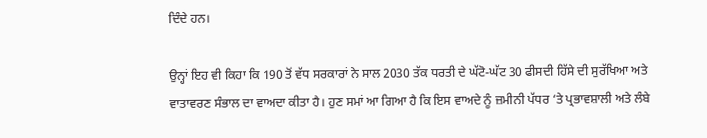ਦਿੰਦੇ ਹਨ।

ਉਨ੍ਹਾਂ ਇਹ ਵੀ ਕਿਹਾ ਕਿ 190 ਤੋਂ ਵੱਧ ਸਰਕਾਰਾਂ ਨੇ ਸਾਲ 2030 ਤੱਕ ਧਰਤੀ ਦੇ ਘੱਟੋ-ਘੱਟ 30 ਫੀਸਦੀ ਹਿੱਸੇ ਦੀ ਸੁਰੱਖਿਆ ਅਤੇ ਵਾਤਾਵਰਣ ਸੰਭਾਲ ਦਾ ਵਾਅਦਾ ਕੀਤਾ ਹੈ। ਹੁਣ ਸਮਾਂ ਆ ਗਿਆ ਹੈ ਕਿ ਇਸ ਵਾਅਦੇ ਨੂੰ ਜ਼ਮੀਨੀ ਪੱਧਰ ‘ਤੇ ਪ੍ਰਭਾਵਸ਼ਾਲੀ ਅਤੇ ਲੰਬੇ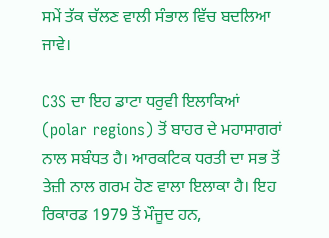ਸਮੇਂ ਤੱਕ ਚੱਲਣ ਵਾਲੀ ਸੰਭਾਲ ਵਿੱਚ ਬਦਲਿਆ ਜਾਵੇ।

C3S ਦਾ ਇਹ ਡਾਟਾ ਧਰੁਵੀ ਇਲਾਕਿਆਂ (polar regions) ਤੋਂ ਬਾਹਰ ਦੇ ਮਹਾਸਾਗਰਾਂ ਨਾਲ ਸਬੰਧਤ ਹੈ। ਆਰਕਟਿਕ ਧਰਤੀ ਦਾ ਸਭ ਤੋਂ ਤੇਜ਼ੀ ਨਾਲ ਗਰਮ ਹੋਣ ਵਾਲਾ ਇਲਾਕਾ ਹੈ। ਇਹ ਰਿਕਾਰਡ 1979 ਤੋਂ ਮੌਜੂਦ ਹਨ,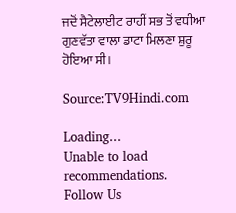ਜਦੋਂ ਸੈਟੇਲਾਈਟ ਰਾਹੀਂ ਸਭ ਤੋਂ ਵਧੀਆ ਗੁਣਵੱਤਾ ਵਾਲਾ ਡਾਟਾ ਮਿਲਣਾ ਸ਼ੁਰੂ ਹੋਇਆ ਸੀ।

Source:TV9Hindi.com

Loading...
Unable to load recommendations.
Follow Us